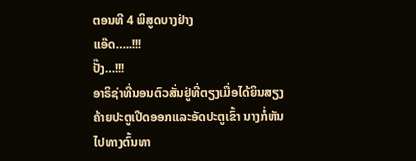ຕອນທີ 4 ພິສູດບາງຢ່າງ
ແອ໊ດ…..!!!
ປັ໊ງ…!!!
ອາຣິຊ່າທີ່ນອນຕົວສັ່ນຢູ່ທີ່ຕຽງເມື່ອໄດ້ຍິນສຽງຄ້າຍປະຕູເປີດອອກແລະອັດປະຕູເຂົ້າ ນາງກໍ່ຫັນໄປທາງຕົ້ນທາ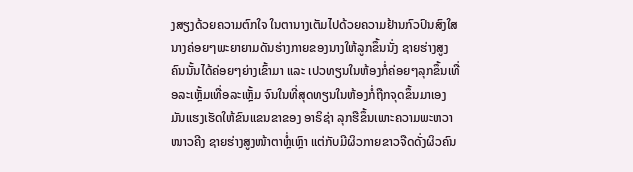ງສຽງດ້ວຍຄວາມຕົກໃຈ ໃນຕານາງເຕັມໄປດ້ວຍຄວາມຢ້ານກົວປົນສົງໃສ ນາງຄ່ອຍໆພະຍາຍາມດັນຮ່າງກາຍຂອງນາງໃຫ້ລູກຂຶ້ນນັ່ງ ຊາຍຮ່າງສູງຄົນນັ້ນໄດ້ຄ່ອຍໆຍ່າງເຂົ້າມາ ແລະ ເປວທຽນໃນຫ້ອງກໍ່ຄ່ອຍໆລຸກຂຶ້ນເທື່ອລະເຫຼັ້ມເທື່ອລະເຫຼັ້ມ ຈົນໃນທີ່ສຸດທຽນໃນຫ້ອງກໍ່ຖືກຈຸດຂຶ້ນມາເອງ ມັນແຮງເຮັດໃຫ້ຂົນແຂນຂາຂອງ ອາຣິຊ່າ ລຸກຮືຂຶ້ນເພາະຄວາມພະຫວາໜາວຄີງ ຊາຍຮ່າງສູງໜ້າຕາຫຼໍ່ເຫຼົາ ແຕ່ກັບມີຜິວກາຍຂາວຈືດດັ່ງຜິວຄົນ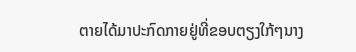ຕາຍໄດ້ມາປະກົດກາຍຢູ່ທີ່ຂອບຕຽງໃກ້ໆນາງ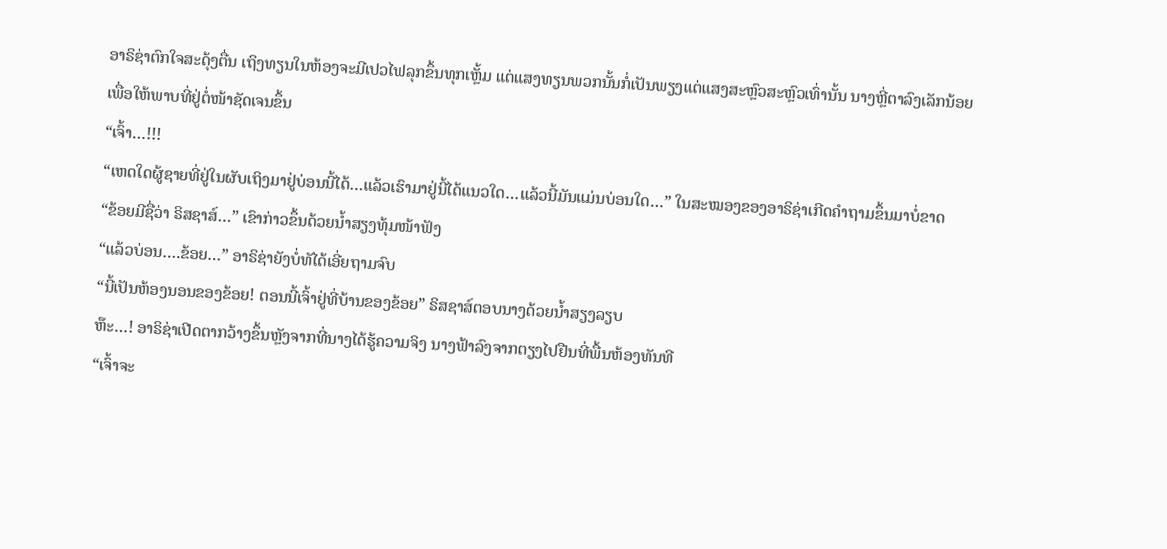ອາຣິຊ່າຕົກໃຈສະດຸ້ງຕື່ນ ເຖິງທຽນໃນຫ້ອງຈະມີເປວໄຟລຸກຂຶ້ນທຸກເຫຼັ້ມ ແຕ່ແສງທຽນພວກນັ້ນກໍ່ເປັນພຽງແຕ່ແສງສະຫຼົວສະຫຼົວເທົ່ານັ້ນ ນາງຫຼີ່ຕາລົງເລັກນ້ອຍ ເພື່ອໃຫ້ພາບທີ່ຢູ່ຕໍ່ໜ້າຊັດເຈນຂຶ້ນ
“ເຈົ້າ…!!!
“ເຫດໃດຜູ້ຊາຍທີ່ຢູ່ໃນຜັບເຖິງມາຢູ່ບ່ອນນີ້ໄດ້…ແລ້ວເຮົາມາຢູ່ນີ້ໄດ້ແນວໃດ…ແລ້ວນີ້ມັນແມ່ນບ່ອນໃດ…” ໃນສະໝອງຂອງອາຣິຊ່າເກີດຄຳຖາມຂຶ້ນມາບໍ່ຂາດ
“ຂ້ອຍມີຊື່ວ່າ ຣິສຊາສ໌…” ເຂົາກ່າວຂຶ້ນດ້ວຍນ້ຳສຽງທຸ້ມໜ້າຟັງ
“ແລ້ວບ່ອນ….ຂ້ອຍ…” ອາຣິຊ່າຍັງບໍ່ທັໄດ້ເອີ່ຍຖາມຈົບ
“ນີ້ເປັນຫ້ອງນອນຂອງຂ້ອຍ! ຕອນນີ້ເຈົ້າຢູ່ທີ່ບ້ານຂອງຂ້ອຍ” ຣິສຊາສ໌ຕອບນາງດ້ວຍນ້ຳສຽງລຽບ
ຫ໊ະ…! ອາຣິຊ່າເປີດຕາກວ້າງຂຶ້ນຫຼັງຈາກທີ່ນາງໄດ້ຮູ້ຄວາມຈິງ ນາງຟ້າລົງຈາກຕຽງໄປຢືນທີ່ພື້ນຫ້ອງທັນທີ
“ເຈົ້າຈະ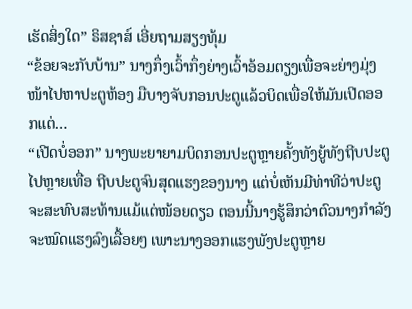ເຮັດສິ່ງໃດ” ຣິສຊາສ໌ ເອີ່ຍຖາມສຽງທຸ້ມ
“ຂ້ອຍຈະກັບບ້ານ” ນາງກຶ່ງເວົ້າກຶ່ງຍ່າງເວົ້າອ້ອມຕຽງເພື່ອຈະຍ່າງມຸ່ງໜ້າໄປຫາປະຕູຫ້ອງ ມືບາງຈັບກອນປະຕູແລ້ວບິດເພື່ອໃຫ້ມັນເປີດອອກແຕ່…
“ເປີດບໍ່ອອກ” ນາງພະຍາຍາມບິດກອນປະຕູຫຼາຍຄັ້ງທັງຍູ້ທັງຖີບປະຕູໄປຫຼາຍເທື່ອ ຖີບປະຕູຈົນສຸດແຮງຂອງນາງ ແຕ່ບໍ່ເຫັນມີທ່າທີວ່າປະຕູຈະສະທົບສະທ້ານແມ້ແຕ່ໜ້ອຍດຽວ ຕອນນີ້ນາງຮູ້ສຶກວ່າຕົວນາງກຳລັງຈະໝົດແຮງລົງເລື້ອຍໆ ເພາະນາງອອກແຮງພັງປະຕູຫຼາຍ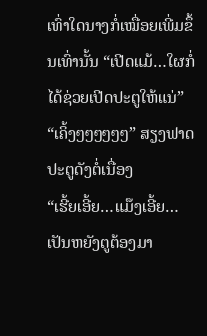ເທົ່າໃດນາງກໍ່ເໝື່ອຍເພີ່ມຂຶ້ນເທົ່ານັ້ນ “ເປີດແມ້…ໃຜກໍ່ໄດ້ຊ່ວຍເປີດປະຕູໃຫ້ແນ່”
“ເຄິ້ງໆໆໆໆໆໆ” ສຽງຟາດປະຕູດັງຕໍ່ເນື່ອງ
“ເຮີ້ຍເອີ້ຍ…ແມ໊ງເອີ້ຍ…ເປັນຫຍັງຕູຕ້ອງມາ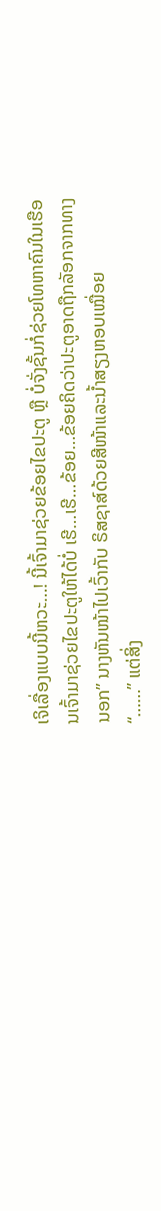ເຈິເລື່ອງແບບນີ້ຫວະ…! ນີ້ເຈົ້າມາຊ່ວຍຂ້ອຍໄຂປະຕູ ຫຼື ບໍ່ຈັ່ງຊັ້ນກໍ່ຊ່ວຍໂທຫາຄົນໃນເຮືອນເຈົ້າມາຊ່ວຍໄຂປະຕູໃຫ້ໄດ້ບໍ່ ເຮີ…ເຮີ…ຂ້ອຍ…ຂ້ອຍຄິດວ່າປະຕູອາດຖືກລັອກຈາກທາງນອກ” ນາງຫັນໜ້າໄປເວົ້າກັບ ຣິສຊາສ໌ດ້ວຍສີໜ້າແລະນ້ຳສຽງຫອບເໝື່ອຍ
“……” ແຕ່ສິ່ງ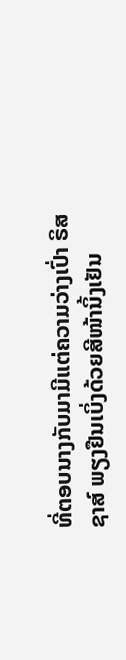ທີ່ຕອບນາງກັບມາມີແຕ່ຄວາມວ່າງເປົ່າ ຣິສຊາສ໌ ພຽງຢືນເບິ່ງດ້ວຍສີໜ້ານິ້ງເຢັນ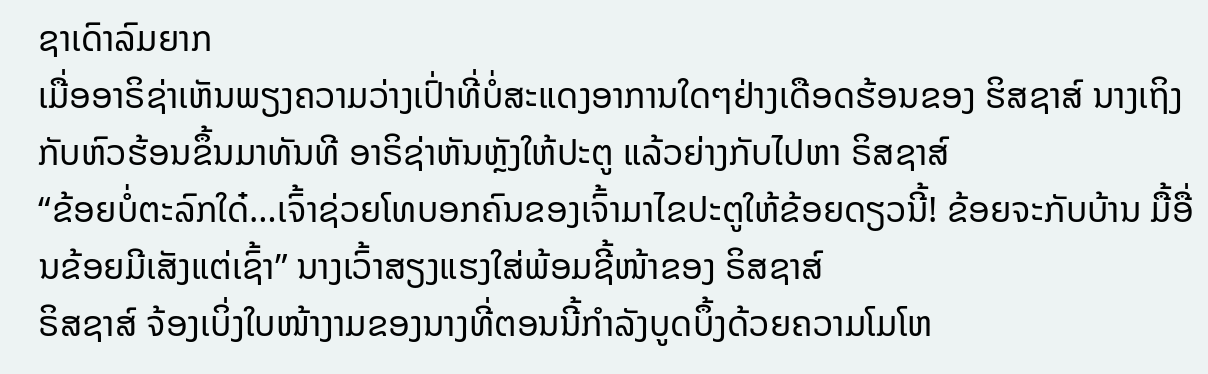ຊາເດົາລົມຍາກ
ເມື່ອອາຣິຊ່າເຫັນພຽງຄວາມວ່າງເປົ່າທີ່ບໍ່ສະແດງອາການໃດໆຢ່າງເດືອດຮ້ອນຂອງ ຮິສຊາສ໌ ນາງເຖິງກັບຫົວຮ້ອນຂຶ້ນມາທັນທີ ອາຣິຊ່າຫັນຫຼັງໃຫ້ປະຕູ ແລ້ວຍ່າງກັບໄປຫາ ຣິສຊາສ໌
“ຂ້ອຍບໍ່ຕະລົກໃດ໋…ເຈົ້າຊ່ວຍໂທບອກຄົນຂອງເຈົ້າມາໄຂປະຕູໃຫ້ຂ້ອຍດຽວນີ້! ຂ້ອຍຈະກັບບ້ານ ມື້ອື່ນຂ້ອຍມີເສັງແຕ່ເຊົ້າ” ນາງເວົ້າສຽງແຮງໃສ່ພ້ອມຊີ້ໜ້າຂອງ ຣິສຊາສ໌
ຣິສຊາສ໌ ຈ້ອງເບິ່ງໃບໜ້າງາມຂອງນາງທີ່ຕອນນີ້ກຳລັງບູດບຶ້ງດ້ວຍຄວາມໂມໂຫ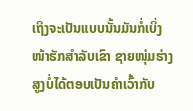ເຖິງຈະເປັນແບບນັ້ນມັນກໍ່ເບິ່ງໜ້າຮັກສຳລັບເຂົາ ຊາຍໜຸ່ມຮ່າງສູງບໍ່ໄດ້ຕອບເປັນຄຳເວົ້າກັບ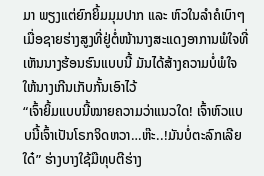ມາ ພຽງແຕ່ຍົກຍິ້ມມຸມປາກ ແລະ ຫົວໃນລຳຄໍເບົາໆ
ເມື່ອຊາຍຮ່າງສູງທີ່ຢູ່ຕໍ່ໜ້ານາງສະແດງອາການພໍໃຈທີ່ເຫັນນາງຮ້ອນຮົນແບບນີ້ ມັນໄດ້ສ້າງຄວາມບໍ່ພໍໃຈໃຫ້ນາງເກີນເກັບກັ້ນເອົາໄວ້
“ເຈົ້າຍິ້ມແບບນີ້ໝາຍຄວາມວ່າແນວໃດ! ເຈົ້າຫົວແບບນີ້ເຈົ້າເປັນໂຣກຈິດຫວາ…ຫ໊ະ..!ມັນບໍ່ຕະລົກເລີຍໃດ໋” ຮ່າງບາງໃຊ້ມືທຸບຕີຮ່າງ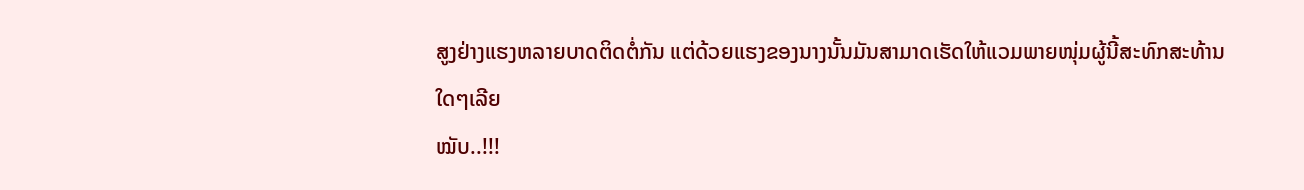ສູງຢ່າງແຮງຫລາຍບາດຕິດຕໍ່ກັນ ແຕ່ດ້ວຍແຮງຂອງນາງນັ້ນມັນສາມາດເຮັດໃຫ້ແວມພາຍໜຸ່ມຜູ້ນີ້ສະທົກສະທ້ານໃດໆເລີຍ
ໝັບ..!!!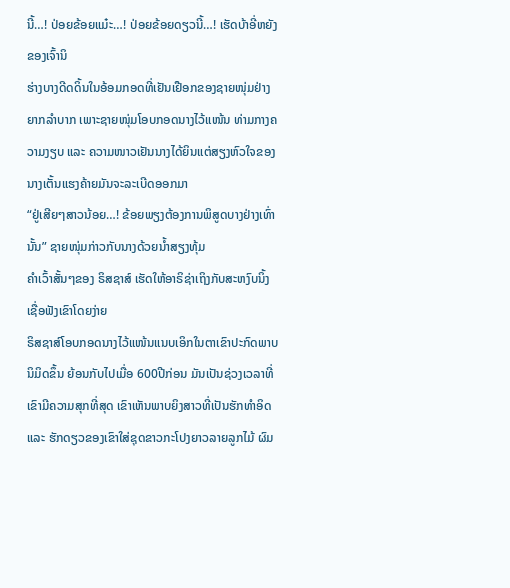ນີ້…! ປ່ອຍຂ້ອຍແມ໋ະ…! ປ່ອຍຂ້ອຍດຽວນີ້…! ເຮັດບ້າອີ່ຫຍັງຂອງເຈົ້ານິ
ຮ່າງບາງດີດດິ້ນໃນອ້ອມກອດທີ່ເຢັນເຢືອກຂອງຊາຍໜຸ່ມຢ່າງຍາກລຳບາກ ເພາະຊາຍໜຸ່ມໂອບກອດນາງໄວ້ແໜ້ນ ທ່າມກາງຄວາມງຽບ ແລະ ຄວາມໜາວເຢັນນາງໄດ້ຍິນແຕ່ສຽງຫົວໃຈຂອງນາງເຕັ້ນແຮງຄ້າຍມັນຈະລະເບີດອອກມາ
“ຢູ່ເສີຍໆສາວນ້ອຍ…! ຂ້ອຍພຽງຕ້ອງການພິສູດບາງຢ່າງເທົ່ານັ້ນ” ຊາຍໜຸ່ມກ່າວກັບນາງດ້ວຍນ້ຳສຽງທຸ້ມ
ຄຳເວົ້າສັ້ນໆຂອງ ຣິສຊາສ໌ ເຮັດໃຫ້ອາຣິຊ່າເຖິງກັບສະຫງົບນິ້ງເຊື່ອຟັງເຂົາໂດຍງ່າຍ
ຣິສຊາສ໌ໂອບກອດນາງໄວ້ແໜ້ນແນບເອິກໃນຕາເຂົາປະກົດພາບນິມິດຂຶ້ນ ຍ້ອນກັບໄປເມື່ອ 600ປີກ່ອນ ມັນເປັນຊ່ວງເວລາທີ່ເຂົາມີຄວາມສຸກທີ່ສຸດ ເຂົາເຫັນພາບຍິງສາວທີ່ເປັນຮັກທຳອິດ ແລະ ຮັກດຽວຂອງເຂົາໃສ່ຊຸດຂາວກະໂປງຍາວລາຍລູກໄມ້ ຜົມ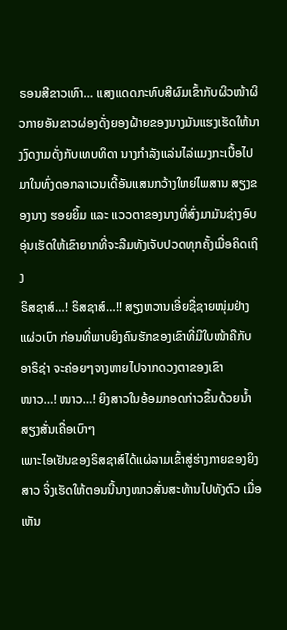ຣອນສີຂາວເທົາ… ແສງແດດກະທົບສີຜົມເຂົ້າກັບຜິວໜ້າຜິວກາຍອັນຂາວຜ່ອງດັ່ງຍອງຝ້າຍຂອງນາງມັນແຮງເຮັດໃຫ້ນາງງົດງາມດັ່ງກັບເທບທິດາ ນາງກຳລັງແລ່ນໄລ່ແມງກະເບື້ອໄປມາໃນທົ່ງດອກລາເວນເດີ້ອັນແສນກວ້າງໃຫຍ່ໄພສານ ສຽງຂອງນາງ ຮອຍຍິ້ມ ແລະ ແວວຕາຂອງນາງທີ່ສົ່ງມາມັນຊ່າງອົບອຸ່ນເຮັດໃຫ້ເຂົາຍາກທີ່ຈະລືມທັງເຈັບປວດທຸກຄັ້ງເມື່ອຄິດເຖິງ
ຣິສຊາສ໌…! ຣິສຊາສ໌…!! ສຽງຫວານເອີ່ຍຊື່ຊາຍໜຸ່ມຢ່າງແຜ່ວເບົາ ກ່ອນທີ່ພາບຍິງຄົນຮັກຂອງເຂົາທີ່ມີໃບໜ້າຄືກັບ ອາຣິຊ່າ ຈະຄ່ອຍໆຈາງຫາຍໄປຈາກດວງຕາຂອງເຂົາ
ໜາວ…! ໜາວ…! ຍິງສາວໃນອ້ອມກອດກ່າວຂຶ້ນດ້ວຍນ້ຳສຽງສັ່ນເຄື່ອເບົາໆ
ເພາະໄອເຢັນຂອງຣິສຊາສ໌ໄດ້ແຜ່ລາມເຂົ້າສູ່ຮ່າງກາຍຂອງຍິງສາວ ຈິ່ງເຮັດໃຫ້ຕອນນີ້ນາງໜາວສັ່ນສະທ້ານໄປທັງຕົວ ເມື່ອເຫັນ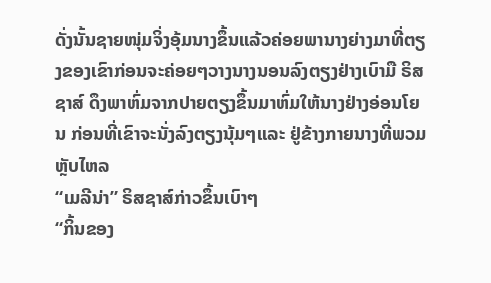ດັ່ງນັ້ນຊາຍໜຸ່ມຈິ່ງອຸ້ມນາງຂຶ້ນແລ້ວຄ່ອຍພານາງຍ່າງມາທີ່ຕຽງຂອງເຂົາກ່ອນຈະຄ່ອຍໆວາງນາງນອນລົງຕຽງຢ່າງເບົາມື ຣິສຊາສ໌ ດຶງພາຫົ່ມຈາກປາຍຕຽງຂຶ້ນມາຫົ່ມໃຫ້ນາງຢ່າງອ່ອນໂຍນ ກ່ອນທີ່ເຂົາຈະນັ່ງລົງຕຽງນຸ້ມໆແລະ ຢູ່ຂ້າງກາຍນາງທີ່ພວມຫຼັບໄຫລ
“ເມລີນ່າ” ຣິສຊາສ໌ກ່າວຂຶ້ນເບົາໆ
“ກິ້ນຂອງ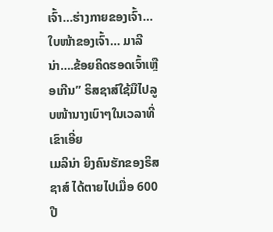ເຈົ້າ…ຮ່າງກາຍຂອງເຈົ້າ…ໃບໜ້າຂອງເຈົ້າ… ມາລີນ່າ….ຂ້ອຍຄິດຮອດເຈົ້າເຫຼືອເກີນ” ຣິສຊາສ໌ໃຊ້ມືໄປລູບໜ້ານາງເບົາໆໃນເວລາທີ່ເຂົາເອີ່ຍ
ເມລິນ່າ ຍິງຄົນຮັກຂອງຣິສຊາສ໌ ໄດ້ຕາຍໄປເມື່ອ 600ປີ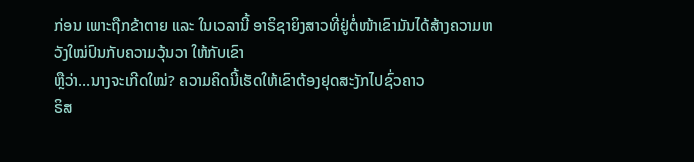ກ່ອນ ເພາະຖືກຂ້າຕາຍ ແລະ ໃນເວລານີ້ ອາຣິຊາຍິງສາວທີ່ຢູ່ຕໍ່ໜ້າເຂົາມັນໄດ້ສ້າງຄວາມຫວັງໃໝ່ປົນກັບຄວາມວຸ້ນວາ ໃຫ້ກັບເຂົາ
ຫຼືວ່າ…ນາງຈະເກີດໃໝ່? ຄວາມຄິດນີ້ເຮັດໃຫ້ເຂົາຕ້ອງຢຸດສະງັກໄປຊົ່ວຄາວ
ຣິສ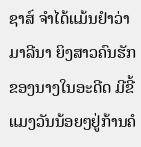ຊາສ໌ ຈຳໄດ້ແມ້ນຢຳວ່າ ມາລີນາ ຍິງສາວຄົນຮັກຂອງນາງໃນອະດີດ ມີຂີ້ແມງວັນນ້ອຍໆຢູ່ກ້ານຄໍ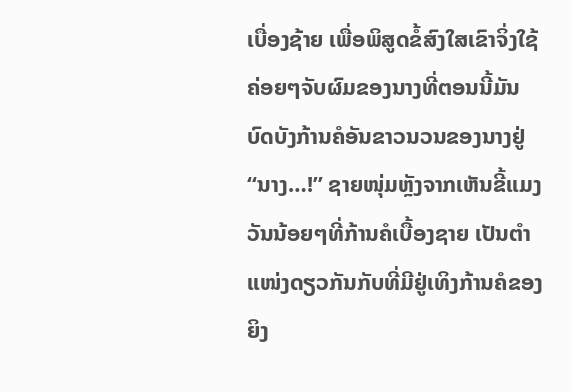ເບື່ອງຊ້າຍ ເພື່ອພິສູດຂໍ້ສົງໃສເຂົາຈິ່ງໃຊ້ຄ່ອຍໆຈັບຜົມຂອງນາງທີ່ຕອນນີ້ມັນບົດບັງກ້ານຄໍອັນຂາວນວນຂອງນາງຢູ່
“ນາງ…!” ຊາຍໜຸ່ມຫຼັງຈາກເຫັນຂີ້ແມງວັນນ້ອຍໆທີ່ກ້ານຄໍເບື້ອງຊາຍ ເປັນຕຳແໜ່ງດຽວກັນກັບທີ່ມີຢູ່ເທິງກ້ານຄໍຂອງຍິງ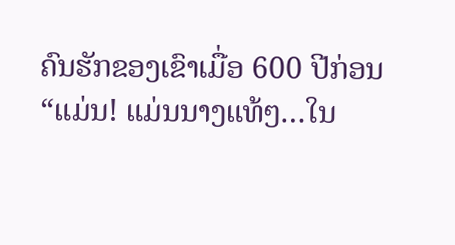ຄົນຮັກຂອງເຂົາເມື່ອ 600 ປີກ່ອນ
“ແມ່ນ! ແມ່ນນາງແທ້ໆ…ໃນ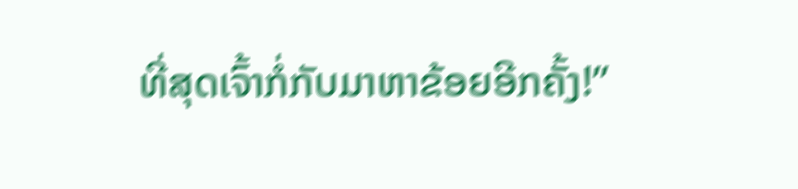ທີ່ສຸດເຈົ້າກໍ່ກັບມາຫາຂ້ອຍອີກຄັ້ງ!”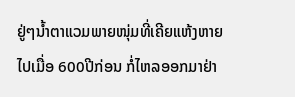ຢູ່ໆນ້ຳຕາແວມພາຍໜຸ່ມທີ່ເຄີຍແຫ້ງຫາຍໄປເມື່ອ 600ປີກ່ອນ ກໍ່ໄຫລອອກມາຢ່າ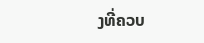ງທີ່ຄວບ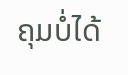ຄຸມບໍ່ໄດ້